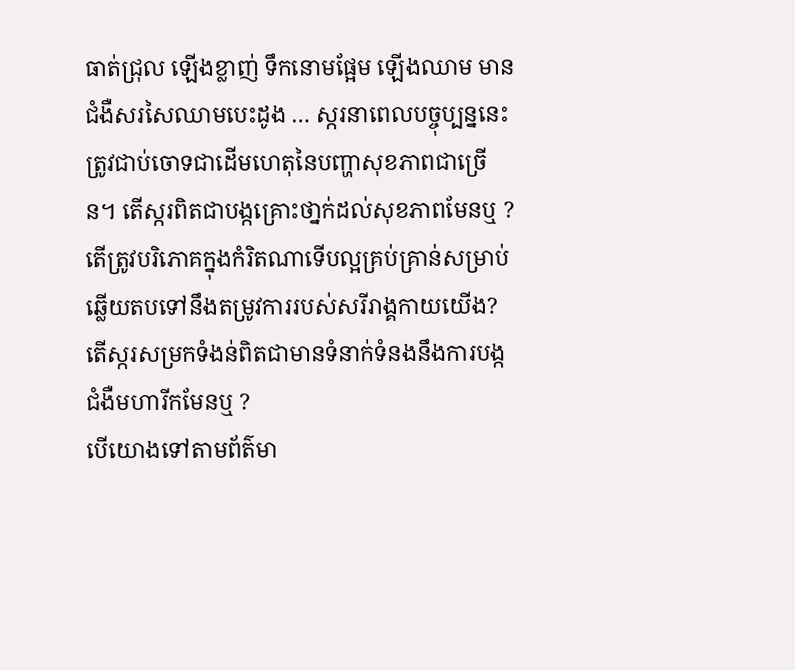ធាត់ជ្រុល ឡើងខ្លាញ់ ទឹកនោមផ្អែម ឡើងឈាម មានជំងឺសរសៃឈាមបេះដូង … ស្ករនាពេលបច្ចុប្បន្ននេះ ត្រូវជាប់ចោទជាដើមហេតុនៃបញ្ហាសុខភាពជាច្រើន។ តើស្ករពិតជាបង្កគ្រោះថា្នក់ដល់សុខភាពមែនឬ ? តើត្រូវបរិភោគក្នុងកំរិតណាទើបល្អគ្រប់គ្រាន់សម្រាប់ឆ្លើយតបទៅនឹងតម្រូវការរបស់សរីរាង្គកាយយើង? តើស្ករសម្រកទំងន់ពិតជាមានទំនាក់ទំនងនឹងការបង្កជំងឺមហារីកមែនឬ ?
បើយោងទៅតាមព័ត៌មា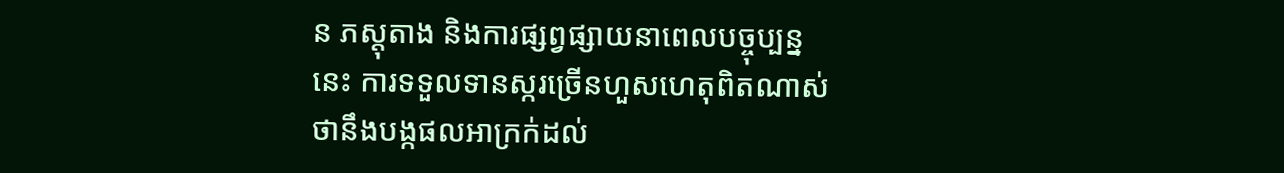ន ភស្តុតាង និងការផ្សព្វផ្សាយនាពេលបច្ចុប្បន្ននេះ ការទទួលទានស្ករច្រើនហួសហេតុពិតណាស់ថានឹងបង្កផលអាក្រក់ដល់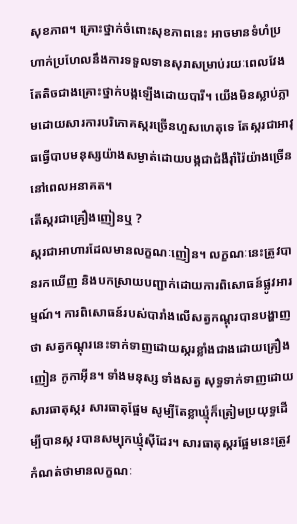សុខភាព។ គ្រោះថ្នាក់ចំពោះសុខភាពនេះ អាចមានទំហំប្រហាក់ប្រហែលនឹងការទទួលទានសុរាសម្រាប់រយៈពេលវែង តែតិចជាងគ្រោះថ្នាក់បង្កឡើងដោយបារី។ យើងមិនស្លាប់ភ្លាមដោយសារការបរិភោគស្ករច្រើនហួសហេតុទេ តែស្ករជាអាវុធធ្វើបាបមនុស្សយ៉ាងសម្ងាត់ដោយបង្កជាជំងឺរ៉ាំរ៉ៃយ៉ាងច្រើននៅពេលអនាគត។
តើស្ករជាគ្រឿងញៀនឬ ?
ស្ករជាអាហារដែលមានលក្ខណៈញៀន។ លក្ខណៈនេះត្រូវបានរកឃើញ និងបកស្រាយបញ្ជាក់ដោយការពិសោធន៍ផ្លូវអារម្មណ៍។ ការពិសោធន៍របស់បារាំងលើសត្វកណ្តុរបានបង្ហាញថា សត្វកណ្តុរនេះទាក់ទាញដោយស្ករខ្លាំងជាងដោយគ្រឿងញៀន កូកាអ៊ីន។ ទាំងមនុស្ស ទាំងសត្វ សុទ្ធទាក់ទាញដោយសារធាតុស្ករ សារធាតុផ្អែម សូម្បីតែខ្លាឃ្មុំក៏ត្រៀមប្រយុទ្ធដើម្បីបានស្ក របានសម្បុកឃ្មុំស៊ីដែរ។ សារធាតុស្ករផ្អែមនេះត្រូវកំណត់ថាមានលក្ខណៈ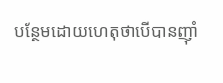បន្ថែមដោយហេតុថាបើបានញ៉ាំ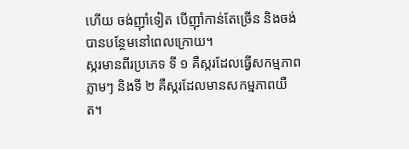ហើយ ចង់ញ៉ាំទៀត បើញ៉ាំកាន់តែច្រើន និងចង់បានបន្ថែមនៅពេលក្រោយ។
ស្ករមានពីរប្រភេទ ទី ១ គឺស្ករដែលធ្វើសកម្មភាពភ្លាមៗ និងទី ២ គឺស្ករដែលមានសកម្មភាពយឺត។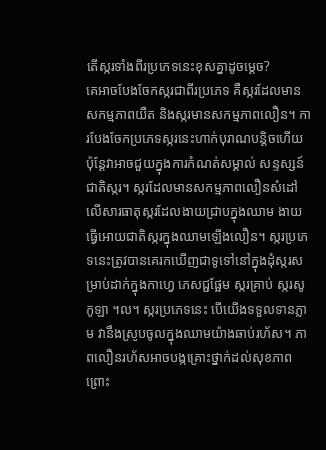តើស្ករទាំងពីរប្រភេទនេះខុសគ្នាដូចម្តេច?
គេអាចបែងចែកស្ករជាពីរប្រភេទ គឺស្ករដែលមានសកម្មភាពយឺត និងស្ករមានសកម្មភាពលឿន។ ការបែងចែកប្រភេទស្ករនេះហាក់បុរាណបន្តិចហើយ ប៉ុន្តែវាអាចជួយក្នុងការកំណត់សម្គាល់ សន្ទស្សន៍ជាតិស្ករ។ ស្ករដែលមានសកម្មភាពលឿនសំដៅលើសារធាតុស្ករដែលងាយជ្រាបក្នុងឈាម ងាយធ្វើអោយជាតិស្ករក្នុងឈាមឡើងលឿន។ ស្ករប្រភេទនេះត្រូវបានគេរកឃើញជាទូទៅនៅក្នុងដុំស្ករសម្រាប់ដាក់ក្នុងកាហ្វេ ភេសជ្ជផ្អែម ស្ករគ្រាប់ ស្ករសូកូឡា ។ល។ ស្ករប្រភេទនេះ បើយើងទទួលទានភ្លាម វានឹងស្រូបចូលក្នុងឈាមយ៉ាងឆាប់រហ័ស។ ភាពលឿនរហ័សអាចបង្កគ្រោះថ្នាក់ដល់សុខភាពព្រោះ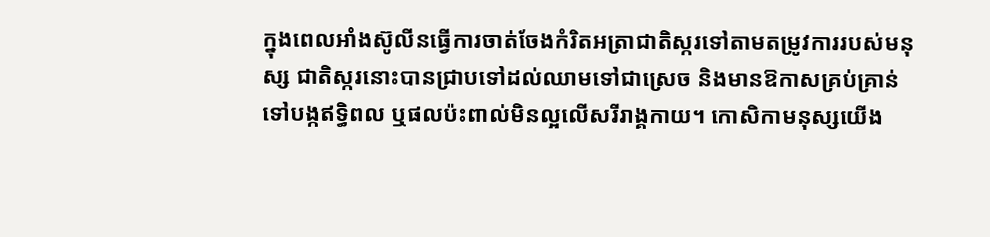ក្នុងពេលអាំងស៊ូលីនធ្វើការចាត់ចែងកំរិតអត្រាជាតិស្ករទៅតាមតម្រូវការរបស់មនុស្ស ជាតិស្ករនោះបានជ្រាបទៅដល់ឈាមទៅជាស្រេច និងមានឱកាសគ្រប់គ្រាន់ទៅបង្កឥទ្ធិពល ឬផលប៉ះពាល់មិនល្អលើសរីរាង្គកាយ។ កោសិកាមនុស្សយើង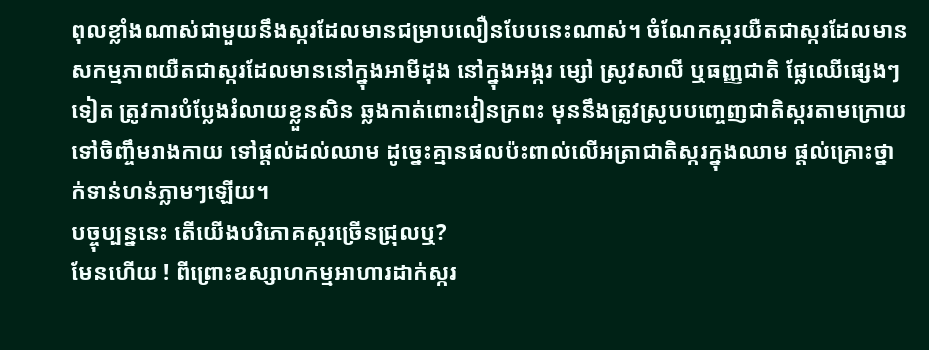ពុលខ្លាំងណាស់ជាមួយនឹងស្ករដែលមានជម្រាបលឿនបែបនេះណាស់។ ចំណែកស្ករយឺតជាស្ករដែលមានសកម្មភាពយឺតជាស្ករដែលមាននៅក្នុងអាមីដុង នៅក្នុងអង្ករ ម្សៅ ស្រូវសាលី ឬធញ្ញជាតិ ផ្លែឈើផ្សេងៗទៀត ត្រូវការបំប្លែងរំលាយខ្លួនសិន ឆ្លងកាត់ពោះវៀនក្រពះ មុននឹងត្រូវស្រូបបញ្ចេញជាតិស្ករតាមក្រោយទៅចិញ្ចឹមរាងកាយ ទៅផ្តល់ដល់ឈាម ដូច្នេះគ្មានផលប៉ះពាល់លើអត្រាជាតិស្ករក្នុងឈាម ផ្តល់គ្រោះថ្នាក់ទាន់ហន់ភ្លាមៗឡើយ។
បច្ចុប្បន្ននេះ តើយើងបរិភោគស្ករច្រើនជ្រុលឬ?
មែនហើយ ! ពីព្រោះឧស្សាហកម្មអាហារដាក់ស្ករ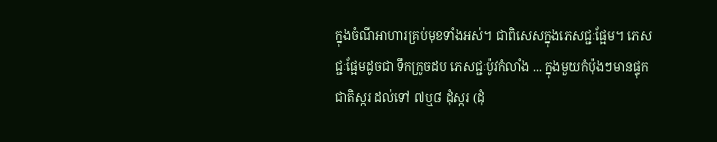ក្នុងចំណីអាហារគ្រប់មុខទាំងអស់។ ជាពិសេសក្នុងភេសជ្ជៈផ្អែម។ ភេសជ្ជៈផ្អែមដូចជា ទឹកក្រូចដប ភេសជ្ជៈប៉ូវកំលាំង ... ក្នុងមួយកំប៉ុងៗមានផ្ទុកជាតិស្ករ ដល់ទៅ ៧ឬ៨ ដុំស្ករ (ដុំ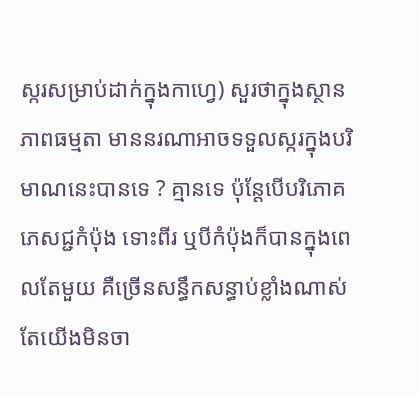ស្ករសម្រាប់ដាក់ក្នុងកាហ្វេ) សួរថាក្នុងស្ថានភាពធម្មតា មាននរណាអាចទទួលស្ករក្នុងបរិមាណនេះបានទេ ? គ្មានទេ ប៉ុន្តែបើបរិភោគភេសជ្ជកំប៉ុង ទោះពីរ ឬបីកំប៉ុងក៏បានក្នុងពេលតែមួយ គឺច្រើនសន្ធឹកសន្ធាប់ខ្លាំងណាស់ តែយើងមិនចា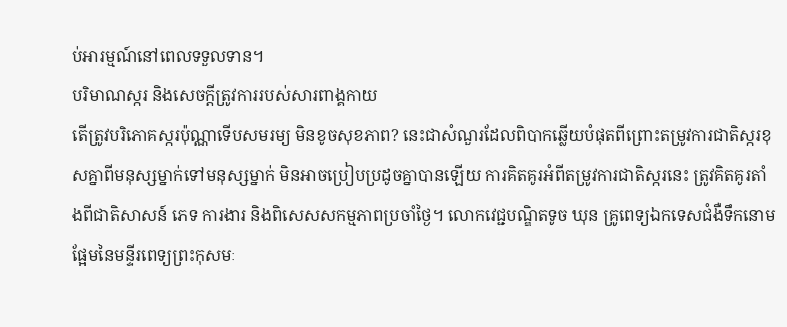ប់អារម្មណ៍នៅពេលទទួលទាន។
បរិមាណស្ករ និងសេចក្តីត្រូវការរបស់សារពាង្គកាយ
តើត្រូវបរិភោគស្ករប៉ុណ្ណាទើបសមរម្យ មិនខូចសុខភាព? នេះជាសំណួរដែលពិបាកឆ្លើយបំផុតពីព្រោះតម្រូវការជាតិស្ករខុសគ្នាពីមនុស្សម្នាក់ទៅមនុស្សម្នាក់ មិនអាចប្រៀបប្រដូចគ្នាបានឡើយ ការគិតគូរអំពីតម្រូវការជាតិស្ករនេះ ត្រូវគិតគូរតាំងពីជាតិសាសន៍ ភេទ ការងារ និងពិសេសសកម្មភាពប្រចាំថ្ងៃ។ លោកវេជ្ជបណ្ឌិតទូច ឃុន គ្រូពេទ្យឯកទេសជំងឺទឹកនោមផ្អែមនៃមន្ទីរពេទ្យព្រះកុសមៈ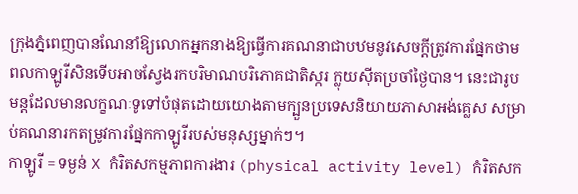ក្រុងភ្នំពេញបានណែនាំឱ្យលោកអ្នកនាងឱ្យធ្វើការគណនាជាបឋមនូវសេចក្តីត្រូវការផ្នែកថាមពលកាឡូរីសិនទើបអាចស្វែងរកបរិមាណបរិភោគជាតិស្ករ ក្លុយស៊ីតប្រចាំថ្ងៃបាន។ នេះជារូបមន្តដែលមានលក្ខណៈទូទៅបំផុតដោយយោងតាមក្បួនប្រទេសនិយាយភាសាអង់គ្លេស សម្រាប់គណនារកតម្រូវការផ្នែកកាឡូរីរបស់មនុស្សម្នាក់ៗ។
កាឡូរី = ទម្ងន់ X កំរិតសកម្មភាពការងារ (physical activity level) កំរិតសក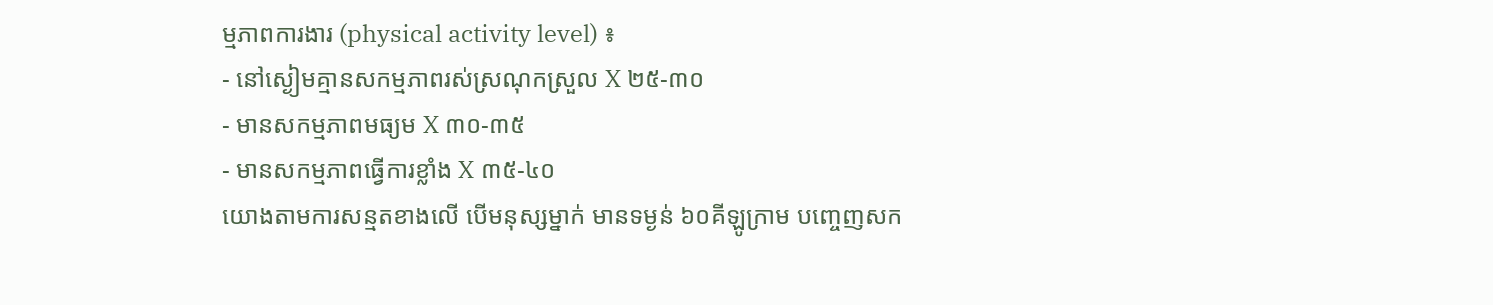ម្មភាពការងារ (physical activity level) ៖
- នៅស្ងៀមគ្មានសកម្មភាពរស់ស្រណុកស្រួល X ២៥-៣០
- មានសកម្មភាពមធ្យម X ៣០-៣៥
- មានសកម្មភាពធ្វើការខ្លាំង X ៣៥-៤០
យោងតាមការសន្មតខាងលើ បើមនុស្សម្នាក់ មានទម្ងន់ ៦០គីឡូក្រាម បញ្ចេញសក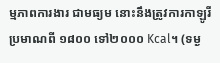ម្មភាពការងារ ជាមធ្យម នោះនឹងត្រូវការកាឡូរី ប្រមាណពី ១៨០០ ទៅ២០០០ Kcal។ (ទម្ង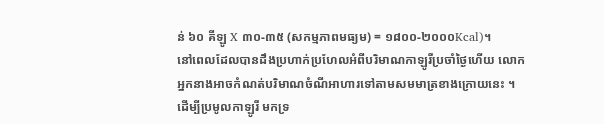ន់ ៦០ គីឡូ X ៣០-៣៥ (សកម្មភាពមធ្យម) = ១៨០០-២០០០Kcal)។
នៅពេលដែលបានដឹងប្រហាក់ប្រហែលអំពីបរិមាណកាឡូរីប្រចាំថ្ងៃហើយ លោកអ្នកនាងអាចកំណត់បរិមាណចំណីអាហារទៅតាមសមមាត្រខាងក្រោយនេះ ។ ដើម្បីប្រមូលកាឡូរី មកទ្រ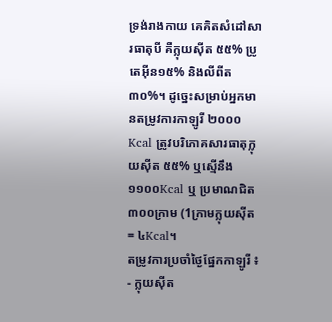ទ្រង់រាងកាយ គេគិតសំដៅសារធាតុបី គឺក្លុយស៊ីត ៥៥% ប្រូតេអ៊ីន១៥% និងលីពីត៣០%។ ដូច្នេះសម្រាប់អ្នកមានតម្រូវការកាឡូរី ២០០០Kcal ត្រូវបរិភោគសារធាតុក្លុយស៊ីត ៥៥% ឬស្មើនឹង១១០០Kcal ឬ ប្រមាណជិត ៣០០ក្រាម (1ក្រាមក្លុយស៊ីត = ៤Kcal។
តម្រូវការប្រចាំថ្ងៃផ្នែកកាឡូរី ៖
- ក្លុយស៊ីត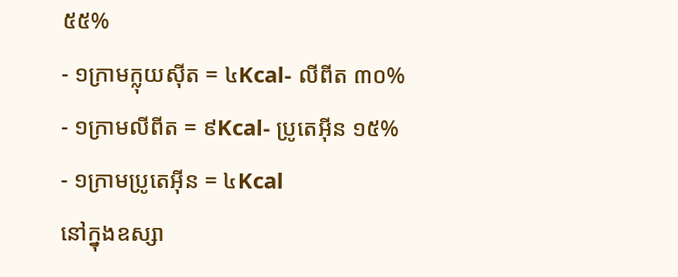៥៥%
- ១ក្រាមក្លុយស៊ីត = ៤Kcal- លីពីត ៣០%
- ១ក្រាមលីពីត = ៩Kcal- ប្រូតេអ៊ីន ១៥%
- ១ក្រាមប្រូតេអ៊ីន = ៤Kcal
នៅក្នុងឧស្សា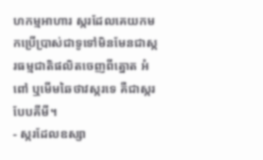ហកម្មអាហារ ស្ករដែលគេយកមកប្រើប្រាស់ជាទូទៅមិនមែនជាស្ករធម្មជាតិផលិតចេញពីត្នោត អំពៅ ឬមើមឆៃថាវស្ករទេ គឺជាស្ករបែបគីមី។
- ស្ករដែលឧស្សា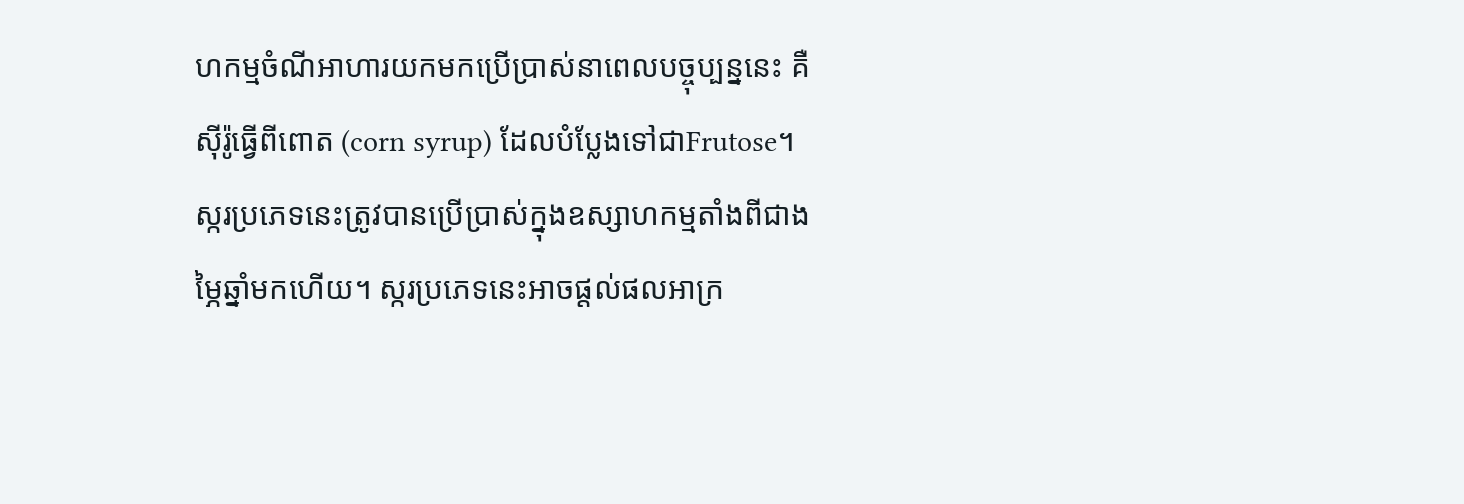ហកម្មចំណីអាហារយកមកប្រើប្រាស់នាពេលបច្ចុប្បន្ននេះ គឺស៊ីរ៉ូធ្វើពីពោត (corn syrup) ដែលបំប្លែងទៅជាFrutose។ ស្ករប្រភេទនេះត្រូវបានប្រើប្រាស់ក្នុងឧស្សាហកម្មតាំងពីជាងម្ភៃឆ្នាំមកហើយ។ ស្ករប្រភេទនេះអាចផ្តល់ផលអាក្រ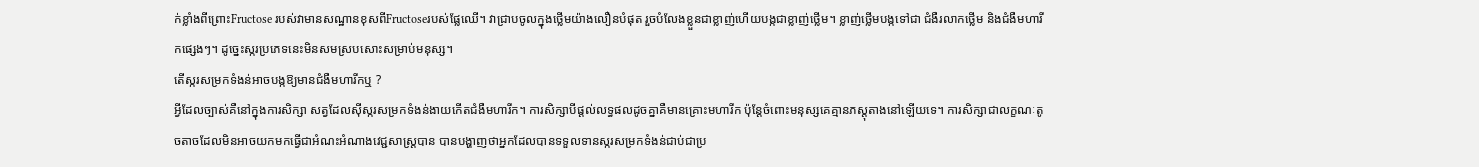ក់ខ្លាំងពីព្រោះFructose របស់វាមានសណ្ឋានខុសពីFructoseរបស់ផ្លែឈើ។ វាជ្រាបចូលក្នុងថ្លើមយ៉ាងលឿនបំផុត រួចបំលែងខ្លួនជាខ្លាញ់ហើយបង្កជាខ្លាញ់ថ្លើម។ ខ្លាញ់ថ្លើមបង្កទៅជា ជំងឺរលាកថ្លើម និងជំងឺមហារីកផ្សេងៗ។ ដូច្នេះស្ករប្រភេទនេះមិនសមស្របសោះសម្រាប់មនុស្ស។
តើស្ករសម្រកទំងន់អាចបង្កឱ្យមានជំងឺមហារីកឬ ?
អ្វីដែលច្បាស់គឺនៅក្នុងការសិក្សា សត្វដែលស៊ីស្ករសម្រកទំងន់ងាយកើតជំងឺមហារីក។ ការសិក្សាបីផ្តល់លទ្ធផលដូចគ្នាគឺមានគ្រោះមហារីក ប៉ុន្តែចំពោះមនុស្សគេគ្មានភស្តុតាងនៅឡើយទេ។ ការសិក្សាជាលក្ខណៈតូចតាចដែលមិនអាចយកមកធ្វើជាអំណះអំណាងវេជ្ជសាស្ត្របាន បានបង្ហាញថាអ្នកដែលបានទទួលទានស្ករសម្រកទំងន់ជាប់ជាប្រ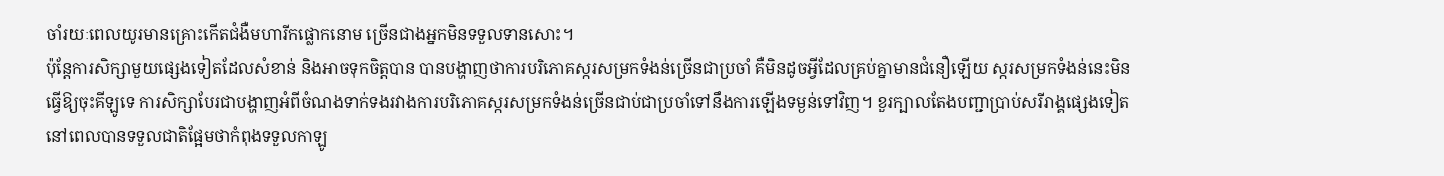ចាំរយៈពេលយូរមានគ្រោះកើតជំងឺមហារីកផ្លោកនោម ច្រើនជាងអ្នកមិនទទួលទានសោះ។
ប៉ុន្តែការសិក្សាមួយផ្សេងទៀតដែលសំខាន់ និងអាចទុកចិត្តបាន បានបង្ហាញថាការបរិភោគស្ករសម្រកទំងន់ច្រើនជាប្រចាំ គឺមិនដូចអ្វីដែលគ្រប់គ្នាមានជំនឿឡើយ ស្ករសម្រកទំងន់នេះមិនធ្វើឱ្យចុះគីឡូទេ ការសិក្សាបែរជាបង្ហាញអំពីចំណងទាក់ទងរវាងការបរិភោគស្ករសម្រកទំងន់ច្រើនជាប់ជាប្រចាំទៅនឹងការឡើងទម្ងន់ទៅវិញ។ ខួរក្បាលតែងបញ្ជាប្រាប់សរីរាង្គផ្សេងទៀត នៅពេលបានទទួលជាតិផ្អែមថាកំពុងទទួលកាឡូ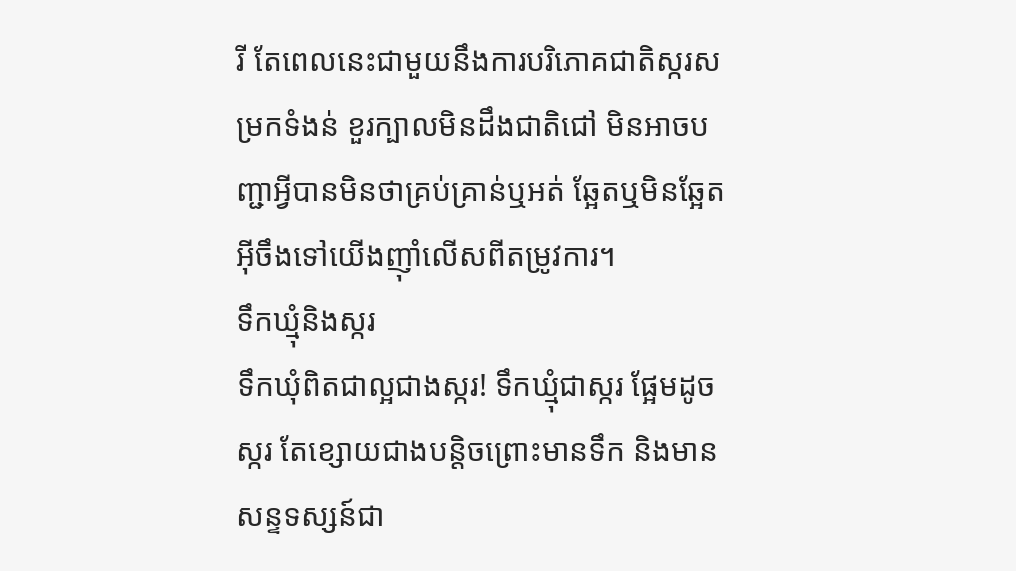រី តែពេលនេះជាមួយនឹងការបរិភោគជាតិស្ករសម្រកទំងន់ ខួរក្បាលមិនដឹងជាតិជៅ មិនអាចបញ្ជាអ្វីបានមិនថាគ្រប់គ្រាន់ឬអត់ ឆ្អែតឬមិនឆ្អែត អ៊ីចឹងទៅយើងញ៉ាំលើសពីតម្រូវការ។
ទឹកឃ្មុំនិងស្ករ
ទឹកឃុំពិតជាល្អជាងស្ករ! ទឹកឃ្មុំជាស្ករ ផ្អែមដូចស្ករ តែខ្សោយជាងបន្តិចព្រោះមានទឹក និងមានសន្ទទស្សន៍ជា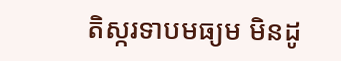តិស្ករទាបមធ្យម មិនដូ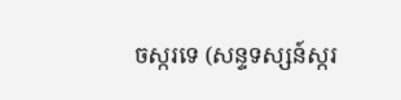ចស្ករទេ (សន្ទទស្សន៍ស្ករ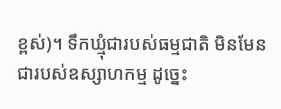ខ្ពស់)។ ទឹកឃ្មុំជារបស់ធម្មជាតិ មិនមែនជារបស់ឧស្សាហកម្ម ដូច្នេះ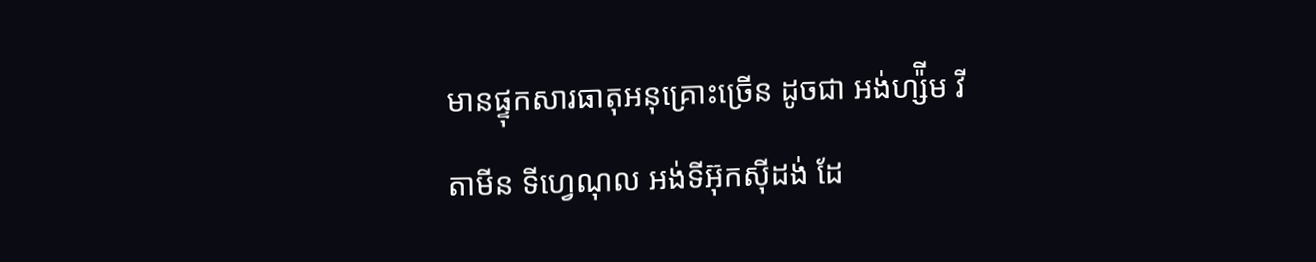មានផ្ទុកសារធាតុអនុគ្រោះច្រើន ដូចជា អង់ហ្ស៉ីម វីតាមីន ទីហ្វេណុល អង់ទីអ៊ុកស៊ីដង់ ដែ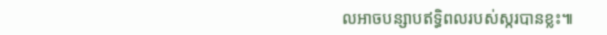លអាចបន្សាបឥទ្ធិពលរបស់ស្ករបានខ្លះ៕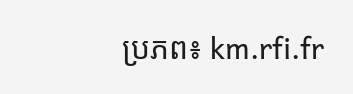ប្រភព៖ km.rfi.fr